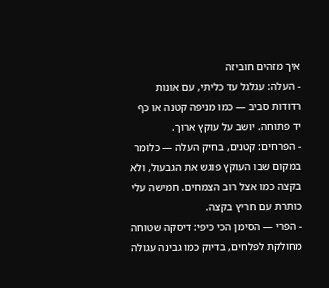איך מזהים חוביזה
- העלה: עגלגל עד כליתי, עם אונות רדודות סביב — כמו מניפה קטנה או כף יד פתוחה. יושב על עוקץ ארוך.
- הפרחים: קטנים, בחיק העלה — כלומר במקום שבו העוקץ פוגש את הגבעול, ולא בקצה כמו אצל רוב הצמחים. חמישה עלי כותרת עם חריץ בקצה.
- הפרי — הסימן הכי כיפי: דיסקה שטוחה מחולקת לפלחים, בדיוק כמו גבינה עגולה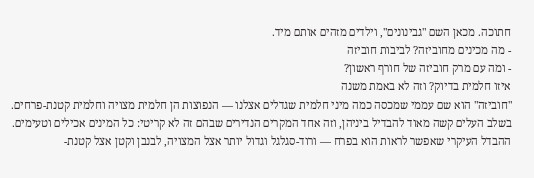חתוכה. מכאן השם "גבינונים", וילדים מזהים אותם מיד.
- מה מכינים מחוביזה? לביבות חוביזה
- ומה עם מרק חוביזה של חורף ראשון?
איזו חלמית בדיוק? וזה לא באמת משנה
"חוביזה" הוא שם עממי שמכסה כמה מיני חלמית שגדלים אצלנו — הנפוצות הן חלמית מצויה וחלמית קטנת-פרחים. בשלב העלים קשה מאוד להבדיל ביניהן, וזה אחד המקרים הנדירים שבהם זה לא קריטי: כל המינים אכילים וטעימים. ההבדל העיקרי שאפשר לראות הוא בפרח — ורוד-סגלגל וגדול יותר אצל המצויה, לבנבן וקטן אצל קטנת-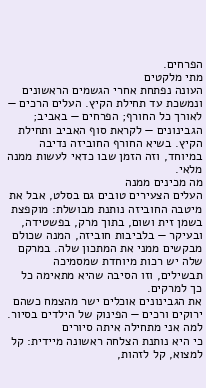הפרחים.
מתי מלקטים
העונה נפתחת אחרי הגשמים הראשונים ונמשכת עד תחילת הקיץ. העלים הרכים — לאורך כל החורף; הפרחים — באביב; הגבינונים — לקראת סוף האביב ותחילת הקיץ. בשיא החורף החוביזה נדיבה במיוחד, וזה הזמן שבו כדאי לעשות ממנה מלאי.
מה מכינים ממנה
העלים הצעירים טובים גם בסלט, אבל את מיטבה החוביזה נותנת מבושלת: מוקפצת בשמן זית ושום, בתוך מרק, בפשטידה, ובעיקר — בלביבות חוביזה, המנה שכולם מבקשים ממני את המתכון שלה. במרקם שלה יש רכות מיוחדת שמסמיכה תבשילים, וזו הסיבה שהיא מתאימה כל כך למרקים.
את הגבינונים אוכלים ישר מהצמח כשהם ירוקים ורכים — הפינוק של הילדים בסיור.
למה אני מתחילה איתה סיורים
כי היא נותנת הצלחה ראשונה מיידית: קל למצוא, קל לזהות,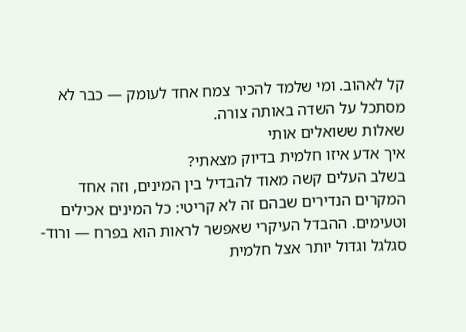קל לאהוב. ומי שלמד להכיר צמח אחד לעומק — כבר לא מסתכל על השדה באותה צורה.
שאלות ששואלים אותי
איך אדע איזו חלמית בדיוק מצאתי?
בשלב העלים קשה מאוד להבדיל בין המינים, וזה אחד המקרים הנדירים שבהם זה לא קריטי: כל המינים אכילים וטעימים. ההבדל העיקרי שאפשר לראות הוא בפרח — ורוד-סגלגל וגדול יותר אצל חלמית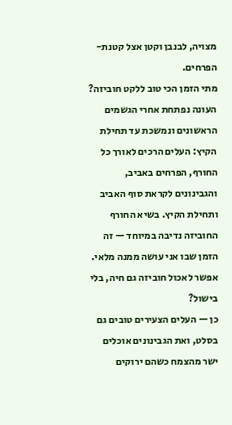מצויה, לבנבן וקטן אצל קטנת-הפרחים.
מתי הזמן הכי טוב ללקט חוביזה?
העונה נפתחת אחרי הגשמים הראשונים ונמשכת עד תחילת הקיץ: העלים הרכים לאורך כל החורף, הפרחים באביב, והגבינונים לקראת סוף האביב ותחילת הקיץ. בשיא החורף החוביזה נדיבה במיוחד — זה הזמן שבו אני עושה ממנה מלאי.
אפשר לאכול חוביזה גם חיה, בלי בישול?
כן — העלים הצעירים טובים גם בסלט, ואת הגבינונים אוכלים ישר מהצמח כשהם ירוקים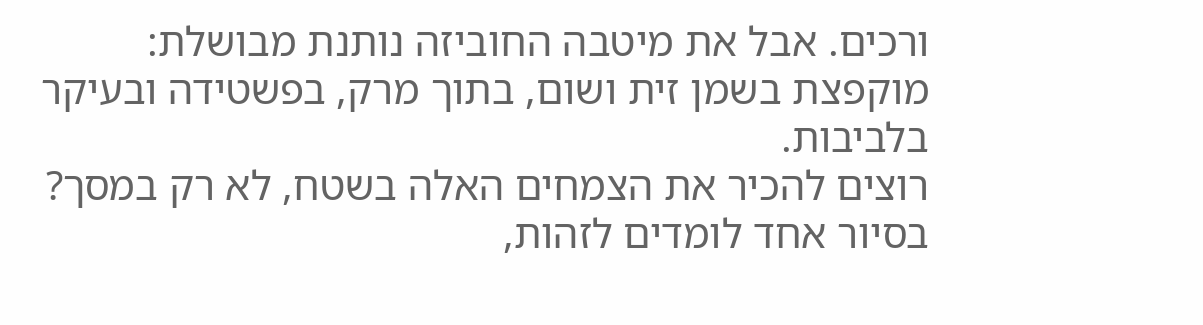ורכים. אבל את מיטבה החוביזה נותנת מבושלת: מוקפצת בשמן זית ושום, בתוך מרק, בפשטידה ובעיקר בלביבות.
רוצים להכיר את הצמחים האלה בשטח, לא רק במסך?
בסיור אחד לומדים לזהות,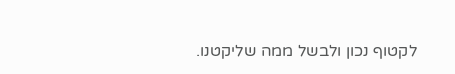לקטוף נכון ולבשל ממה שליקטנו.